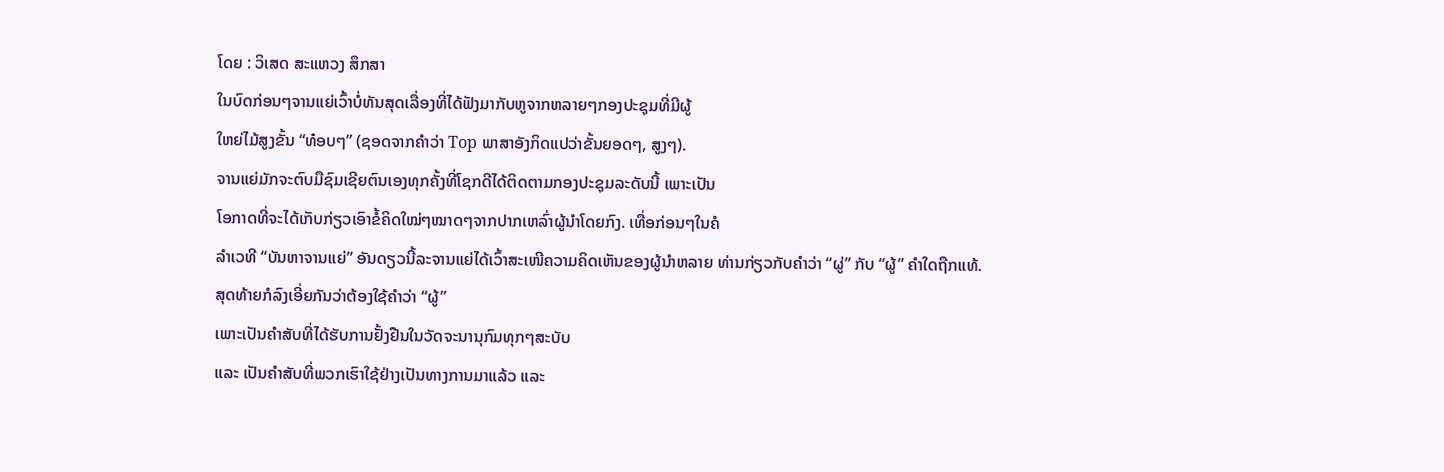ໂດຍ : ວິເສດ ສະແຫວງ ສຶກສາ
ໃນບົດກ່ອນໆຈານແຍ່ເວົ້າບໍ່ທັນສຸດເລື່ອງທີ່ໄດ້ຟັງມາກັບຫູຈາກຫລາຍໆກອງປະຊຸມທີ່ມີຜູ້
ໃຫຍ່ໄມ້ສູງຂັ້ນ “ທ໋ອບໆ” (ຊອດຈາກຄຳວ່າ Top ພາສາອັງກິດແປວ່າຂັ້ນຍອດໆ, ສູງໆ).
ຈານແຍ່ມັກຈະຕົບມືຊົມເຊີຍຕົນເອງທຸກຄັ້ງທີ່ໂຊກດີໄດ້ຕິດຕາມກອງປະຊຸມລະດັບນີ້ ເພາະເປັນ
ໂອກາດທີ່ຈະໄດ້ເກັບກ່ຽວເອົາຂໍ້ຄິດໃໝ່ໆໝາດໆຈາກປາກເຫລົ່າຜູ້ນຳໂດຍກົງ. ເທື່ອກ່ອນໆໃນຄໍ
ລຳເວທີ “ບັນຫາຈານແຍ່” ອັນດຽວນີ້ລະຈານແຍ່ໄດ້ເວົ້າສະເໜີຄວາມຄິດເຫັນຂອງຜູ້ນຳຫລາຍ ທ່ານກ່ຽວກັບຄຳວ່າ “ຜູ່” ກັບ “ຜູ້” ຄຳໃດຖືກແທ້.
ສຸດທ້າຍກໍລົງເອີ່ຍກັນວ່າຕ້ອງໃຊ້ຄຳວ່າ “ຜູ້”
ເພາະເປັນຄຳສັບທີ່ໄດ້ຮັບການຢັ້ງຢືນໃນວັດຈະນານຸກົມທຸກໆສະບັບ
ແລະ ເປັນຄຳສັບທີ່ພວກເຮົາໃຊ້ຢ່າງເປັນທາງການມາແລ້ວ ແລະ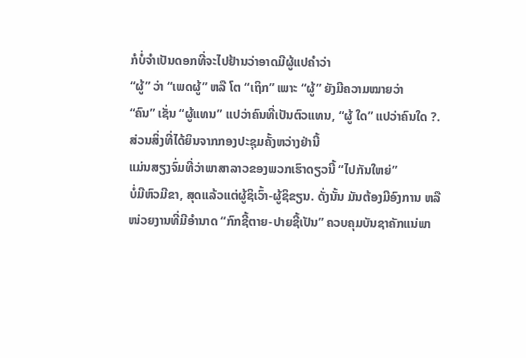ກໍບໍ່ຈຳເປັນດອກທີ່ຈະໄປຢ້ານວ່າອາດມີຜູ້ແປຄຳວ່າ
“ຜູ້” ວ່າ “ເພດຜູ້” ຫລື ໂຕ “ເຖິກ” ເພາະ “ຜູ້” ຍັງມີຄວາມໝາຍວ່າ
“ຄົນ” ເຊັ່ນ “ຜູ້ແທນ” ແປວ່າຄົນທີ່ເປັນຕົວແທນ, “ຜູ້ ໃດ” ແປວ່າຄົນໃດ ?.
ສ່ວນສິ່ງທີ່ໄດ້ຍິນຈາກກອງປະຊຸມຄັ້ງຫວ່າງຢ່ານີ້
ແມ່ນສຽງຈົ່ມທີ່ວ່າພາສາລາວຂອງພວກເຮົາດຽວນີ້ “ໄປກັນໃຫຍ່”
ບໍ່ມີຫົວມີຂາ, ສຸດແລ້ວແຕ່ຜູ້ຊິເວົ້າ-ຜູ້ຊິຂຽນ. ດັ່ງນັ້ນ ມັນຕ້ອງມີອົງການ ຫລື
ໜ່ວຍງານທີ່ມີອຳນາດ “ກົກຊີ້ຕາຍ-ປາຍຊີ້ເປັນ” ຄວບຄຸມບັນຊາຄັກແນ່ພາ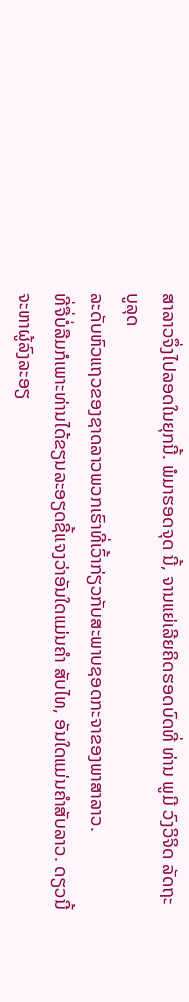ສາລາວຈຶ່ງໄປລອດໃນຍຸກນີ້. ພໍມາຮອດຈຸດ ນີ້, ຈານແຍ່ເລີຍຄິດຮອດບົດທີ່ ທ່ານ ພູມີ ວົງວິຈິດ ລັດຖະບູລຸດ
ລະດັບຫົວແຖວຂອງຊາດລາວພວກເຮົາທີ່ເວົ້າກ່ຽວກັບສະພາບຊອດກະຈາຂອງພາສາລາວ.
ທີ່ຈື່ບໍ່ລືມກໍເພາະທ່ານໄດ້ຂຽນລະອຽດຊີ້ແຈງວ່າອັນໃດແມ່ນຄຳ ສັບໄທ, ອັນໃດແມ່ນຄຳສັບລາວ. ດຽວນີ້ຈະຫາຜູ້ລົງລະອຽ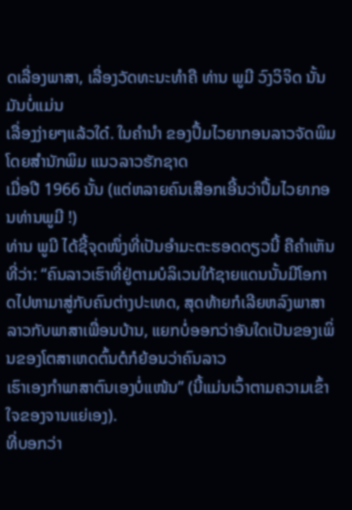ດເລື່ອງພາສາ, ເລື່ອງວັດທະນະທຳຄື ທ່ານ ພູມີ ວົງວິຈິດ ນັ້ນມັນບໍ່ແມ່ນ
ເລື່ອງງ່າຍໆແລ້ວໃດ໋. ໃນຄໍານໍາ ຂອງປຶ້ມໄວຍາກອນລາວຈັດພິມໂດຍສໍານັກພິມ ແນວລາວຮັກຊາດ
ເມື່ອປີ 1966 ນັ້ນ (ແຕ່ຫລາຍຄົນເສືອກເອີ້ນວ່າປຶ້ມໄວຍາກອນທ່ານພູມີ !)
ທ່ານ ພູມີ ໄດ້ຊີ້ຈຸດໜຶ່ງທີ່ເປັນອຳມະຕະຮອດດຽວນີ້ ຄືຄຳເຫັນທີ່ວ່າ: “ຄົນລາວເຮົາທີ່ຢູ່ຕາມບໍລິເວນໃກ້ຊາຍແດນນັ້ນມີໂອກາດໄປຫາມາສູ່ກັບຄົນຕ່າງປະເທດ, ສຸດທ້າຍກໍເລີຍຫລົງພາສາລາວກັບພາສາເພື່ອນບ້ານ, ແຍກບໍ່ອອກວ່າອັນໃດເປັນຂອງເພິ່ນຂອງໂຕສາເຫດຕົ້ນຕໍກໍຍ້ອນວ່າຄົນລາວ
ເຮົາເອງກຳພາສາຕົນເອງບໍ່ແໜ້ນ” (ນີ້ແມ່ນເວົ້າຕາມຄວາມເຂົ້າໃຈຂອງຈານແຍ່ເອງ).
ທີ່ບອກວ່າ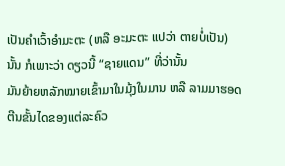ເປັນຄຳເວົ້າອຳມະຕະ (ຫລື ອະມະຕະ ແປວ່າ ຕາຍບໍ່ເປັນ)
ນັ້ນ ກໍເພາະວ່າ ດຽວນີ້ “ຊາຍແດນ” ທີ່ວ່ານັ້ນ
ມັນຍ້າຍຫລັກໝາຍເຂົ້າມາໃນມຸ້ງໃນມານ ຫລື ລາມມາຮອດຕີນຂັ້ນໄດຂອງແຕ່ລະຄົວ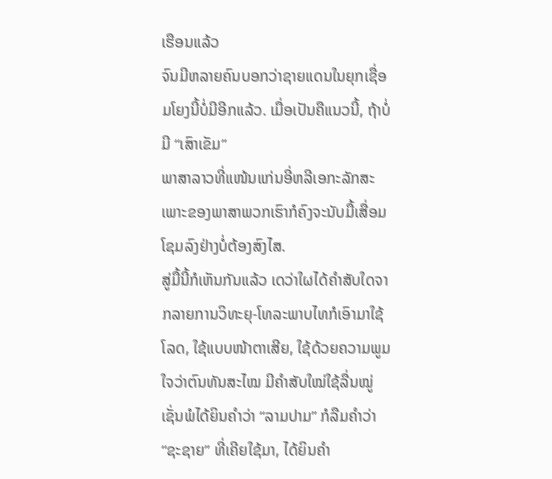ເຮືອນແລ້ວ
ຈົນມີຫລາຍຄົນບອກວ່າຊາຍແດນໃນຍຸກເຊື່ອມໂຍງນີ້ບໍ່ມີອີກແລ້ວ. ເມື່ອເປັນຄືແນວນີ້, ຖ້າບໍ່ມີ “ເສົາເຂັມ”
ພາສາລາວທີ່ແໜ້ນແກ່ນອີ່ຫລີເອກະລັກສະເພາະຂອງພາສາພວກເຮົາກໍຄົງຈະນັບມື້ເສື່ອມໂຊມລົງຢ່າງບໍ່ຕ້ອງສົງໄສ.
ສູ່ມື້ນີ້ກໍເຫັນກັນແລ້ວ ເດວ່າໃຜໄດ້ຄຳສັບໃດຈາກລາຍການວິທະຍຸ-ໂທລະພາບໄທກໍເອົາມາໃຊ້ໂລດ, ໃຊ້ແບບໜ້າຕາເສີຍ, ໃຊ້ດ້ວຍຄວາມພູມໃຈວ່າຕົນທັນສະໄໝ ມີຄຳສັບໃໝ່ໃຊ້ລື່ນໝູ່ ເຊັ່ນພໍໄດ້ຍິນຄຳວ່າ “ລາມປາມ” ກໍລືມຄຳວ່າ “ຊະຊາຍ” ທີ່ເຄີຍໃຊ້ມາ, ໄດ້ຍິນຄຳ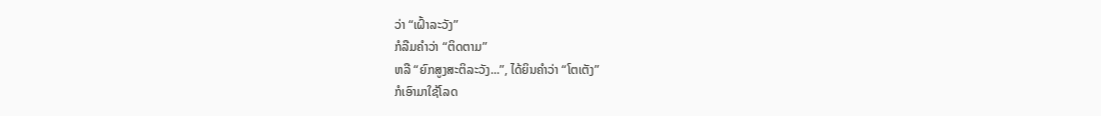ວ່າ “ເຝົ້າລະວັງ”
ກໍລືມຄຳວ່າ “ຕິດຕາມ”
ຫລື “ຍົກສູງສະຕິລະວັງ...”, ໄດ້ຍິນຄຳວ່າ “ໂຕເຕັງ”
ກໍເອົາມາໃຊ້ໂລດ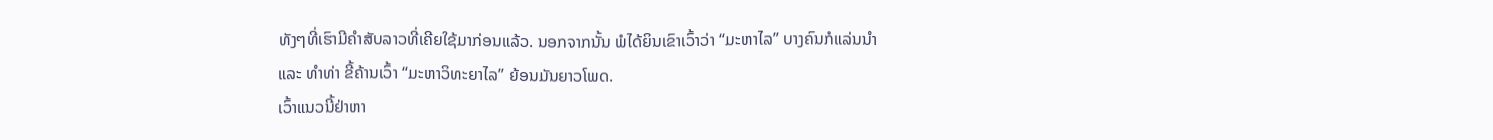ທັງໆທີ່ເຮົາມີຄຳສັບລາວທີ່ເຄີຍໃຊ້ມາກ່ອນແລ້ວ. ນອກຈາກນັ້ນ ພໍໄດ້ຍິນເຂົາເວົ້າວ່າ “ມະຫາໄລ” ບາງຄົນກໍແລ່ນນຳ
ແລະ ທຳທ່າ ຂີ້ຄ້ານເວົ້າ “ມະຫາວິທະຍາໄລ” ຍ້ອນມັນຍາວໂພດ.
ເວົ້າແນວນີ້ຢ່າຫາ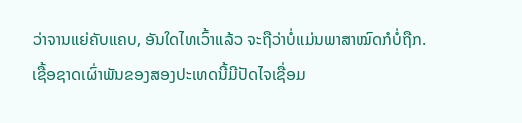ວ່າຈານແຍ່ຄັບແຄບ, ອັນໃດໄທເວົ້າແລ້ວ ຈະຖືວ່າບໍ່ແມ່ນພາສາໝົດກໍບໍ່ຖືກ.
ເຊື້ອຊາດເຜົ່າພັນຂອງສອງປະເທດນີ້ມີປັດໄຈເຊື່ອມ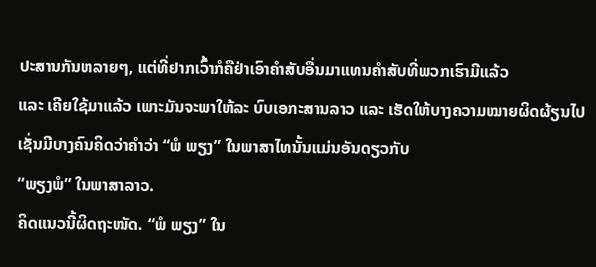ປະສານກັນຫລາຍໆ, ແຕ່ທີ່ຢາກເວົ້າກໍຄືຢ່າເອົາຄຳສັບອື່ນມາແທນຄຳສັບທີ່ພວກເຮົາມີແລ້ວ
ແລະ ເຄີຍໃຊ້ມາແລ້ວ ເພາະມັນຈະພາໃຫ້ລະ ບົບເອກະສານລາວ ແລະ ເຮັດໃຫ້ບາງຄວາມໝາຍຜິດຜ້ຽນໄປ
ເຊັ່ນມີບາງຄົນຄິດວ່າຄຳວ່າ “ພໍ ພຽງ” ໃນພາສາໄທນັ້ນແມ່ນອັນດຽວກັບ
“ພຽງພໍ” ໃນພາສາລາວ.
ຄິດແນວນີ້ຜິດຖະໜັດ. “ພໍ ພຽງ” ໃນ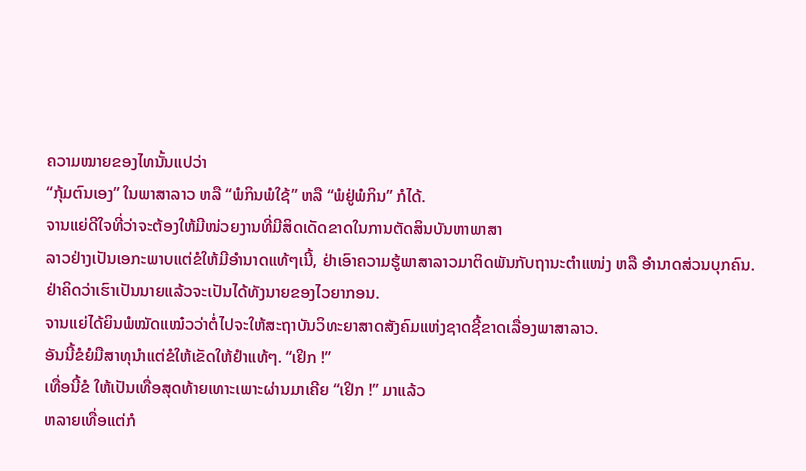ຄວາມໝາຍຂອງໄທນັ້ນແປວ່າ
“ກຸ້ມຕົນເອງ” ໃນພາສາລາວ ຫລື “ພໍກິນພໍໃຊ້” ຫລື “ພໍຢູ່ພໍກິນ” ກໍໄດ້.
ຈານແຍ່ດີໃຈທີ່ວ່າຈະຕ້ອງໃຫ້ມີໜ່ວຍງານທີ່ມີສິດເດັດຂາດໃນການຕັດສິນບັນຫາພາສາ
ລາວຢ່າງເປັນເອກະພາບແຕ່ຂໍໃຫ້ມີອຳນາດແທ້ໆເນີ້, ຢ່າເອົາຄວາມຮູ້ພາສາລາວມາຕິດພັນກັບຖານະຕຳແໜ່ງ ຫລື ອຳນາດສ່ວນບຸກຄົນ.
ຢ່າຄິດວ່າເຮົາເປັນນາຍແລ້ວຈະເປັນໄດ້ທັງນາຍຂອງໄວຍາກອນ.
ຈານແຍ່ໄດ້ຍິນພໍໝັດແໝ໋ວວ່າຕໍ່ໄປຈະໃຫ້ສະຖາບັນວິທະຍາສາດສັງຄົມແຫ່ງຊາດຊີ້ຂາດເລື່ອງພາສາລາວ.
ອັນນີ້ຂໍຍໍມືສາທຸນຳແຕ່ຂໍໃຫ້ເຂັດໃຫ້ຢຳແທ້ໆ. “ເຢິກ !”
ເທື່ອນີ້ຂໍ ໃຫ້ເປັນເທື່ອສຸດທ້າຍເທາະເພາະຜ່ານມາເຄີຍ “ເຢິກ !” ມາແລ້ວ
ຫລາຍເທື່ອແຕ່ກໍ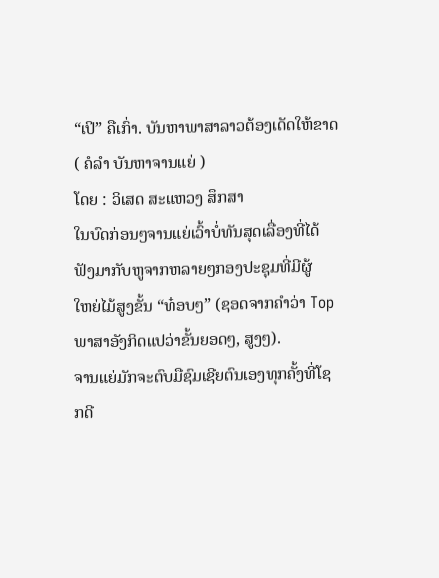“ເປິ” ຄືເກົ່າ. ບັນຫາພາສາລາວຕ້ອງເດັດໃຫ້ຂາດ ( ຄໍລຳ ບັນຫາຈານແຍ່ )
ໂດຍ : ວິເສດ ສະແຫວງ ສຶກສາ
ໃນບົດກ່ອນໆຈານແຍ່ເວົ້າບໍ່ທັນສຸດເລື່ອງທີ່ໄດ້ຟັງມາກັບຫູຈາກຫລາຍໆກອງປະຊຸມທີ່ມີຜູ້
ໃຫຍ່ໄມ້ສູງຂັ້ນ “ທ໋ອບໆ” (ຊອດຈາກຄຳວ່າ Top ພາສາອັງກິດແປວ່າຂັ້ນຍອດໆ, ສູງໆ).
ຈານແຍ່ມັກຈະຕົບມືຊົມເຊີຍຕົນເອງທຸກຄັ້ງທີ່ໂຊກດີ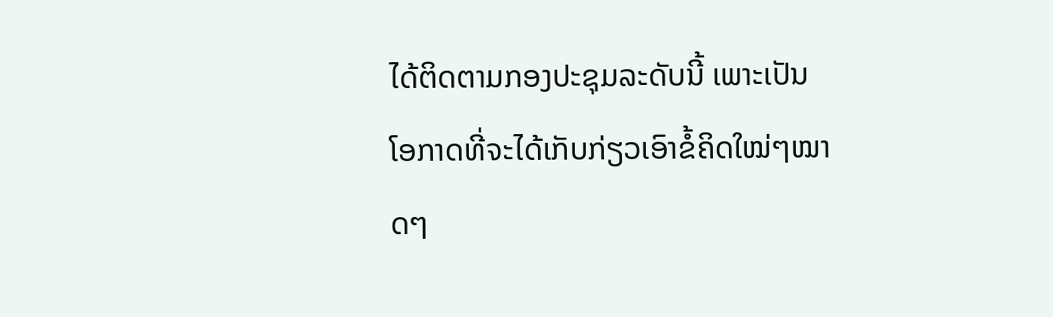ໄດ້ຕິດຕາມກອງປະຊຸມລະດັບນີ້ ເພາະເປັນ
ໂອກາດທີ່ຈະໄດ້ເກັບກ່ຽວເອົາຂໍ້ຄິດໃໝ່ໆໝາດໆ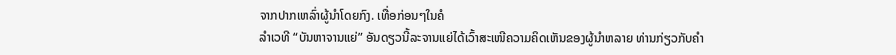ຈາກປາກເຫລົ່າຜູ້ນຳໂດຍກົງ. ເທື່ອກ່ອນໆໃນຄໍ
ລຳເວທີ “ບັນຫາຈານແຍ່” ອັນດຽວນີ້ລະຈານແຍ່ໄດ້ເວົ້າສະເໜີຄວາມຄິດເຫັນຂອງຜູ້ນຳຫລາຍ ທ່ານກ່ຽວກັບຄຳ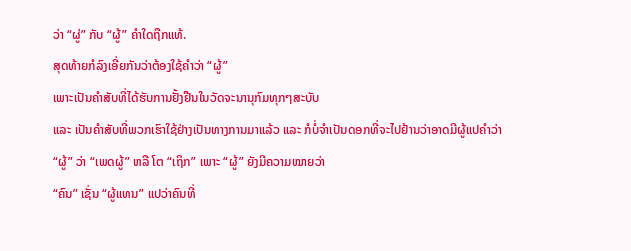ວ່າ “ຜູ່” ກັບ “ຜູ້” ຄຳໃດຖືກແທ້.
ສຸດທ້າຍກໍລົງເອີ່ຍກັນວ່າຕ້ອງໃຊ້ຄຳວ່າ “ຜູ້”
ເພາະເປັນຄຳສັບທີ່ໄດ້ຮັບການຢັ້ງຢືນໃນວັດຈະນານຸກົມທຸກໆສະບັບ
ແລະ ເປັນຄຳສັບທີ່ພວກເຮົາໃຊ້ຢ່າງເປັນທາງການມາແລ້ວ ແລະ ກໍບໍ່ຈຳເປັນດອກທີ່ຈະໄປຢ້ານວ່າອາດມີຜູ້ແປຄຳວ່າ
“ຜູ້” ວ່າ “ເພດຜູ້” ຫລື ໂຕ “ເຖິກ” ເພາະ “ຜູ້” ຍັງມີຄວາມໝາຍວ່າ
“ຄົນ” ເຊັ່ນ “ຜູ້ແທນ” ແປວ່າຄົນທີ່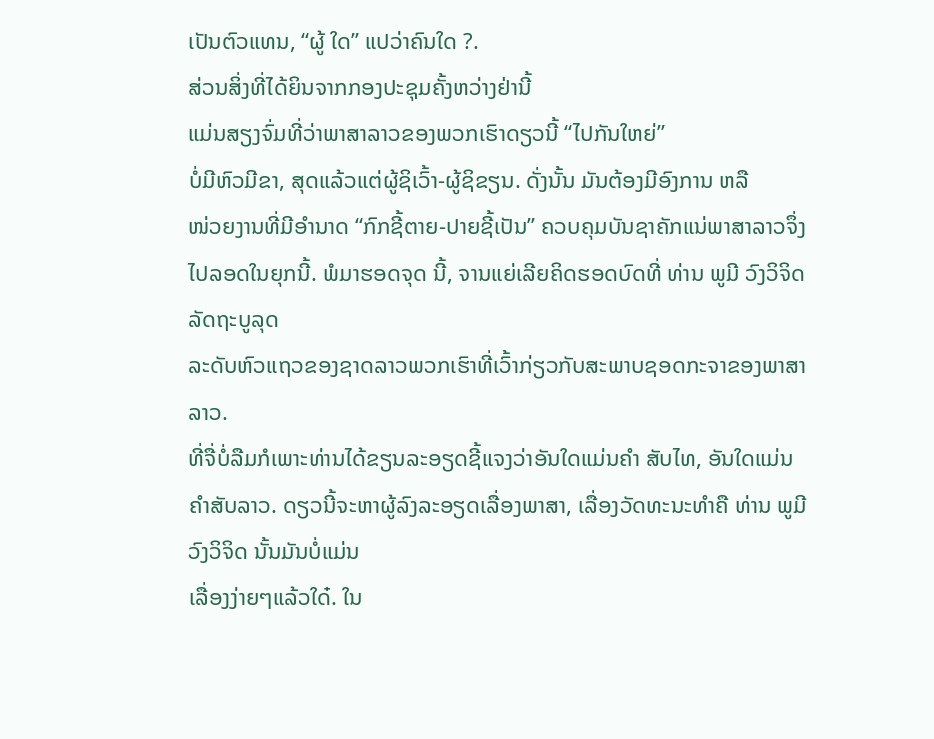ເປັນຕົວແທນ, “ຜູ້ ໃດ” ແປວ່າຄົນໃດ ?.
ສ່ວນສິ່ງທີ່ໄດ້ຍິນຈາກກອງປະຊຸມຄັ້ງຫວ່າງຢ່ານີ້
ແມ່ນສຽງຈົ່ມທີ່ວ່າພາສາລາວຂອງພວກເຮົາດຽວນີ້ “ໄປກັນໃຫຍ່”
ບໍ່ມີຫົວມີຂາ, ສຸດແລ້ວແຕ່ຜູ້ຊິເວົ້າ-ຜູ້ຊິຂຽນ. ດັ່ງນັ້ນ ມັນຕ້ອງມີອົງການ ຫລື
ໜ່ວຍງານທີ່ມີອຳນາດ “ກົກຊີ້ຕາຍ-ປາຍຊີ້ເປັນ” ຄວບຄຸມບັນຊາຄັກແນ່ພາສາລາວຈຶ່ງໄປລອດໃນຍຸກນີ້. ພໍມາຮອດຈຸດ ນີ້, ຈານແຍ່ເລີຍຄິດຮອດບົດທີ່ ທ່ານ ພູມີ ວົງວິຈິດ ລັດຖະບູລຸດ
ລະດັບຫົວແຖວຂອງຊາດລາວພວກເຮົາທີ່ເວົ້າກ່ຽວກັບສະພາບຊອດກະຈາຂອງພາສາລາວ.
ທີ່ຈື່ບໍ່ລືມກໍເພາະທ່ານໄດ້ຂຽນລະອຽດຊີ້ແຈງວ່າອັນໃດແມ່ນຄຳ ສັບໄທ, ອັນໃດແມ່ນຄຳສັບລາວ. ດຽວນີ້ຈະຫາຜູ້ລົງລະອຽດເລື່ອງພາສາ, ເລື່ອງວັດທະນະທຳຄື ທ່ານ ພູມີ ວົງວິຈິດ ນັ້ນມັນບໍ່ແມ່ນ
ເລື່ອງງ່າຍໆແລ້ວໃດ໋. ໃນ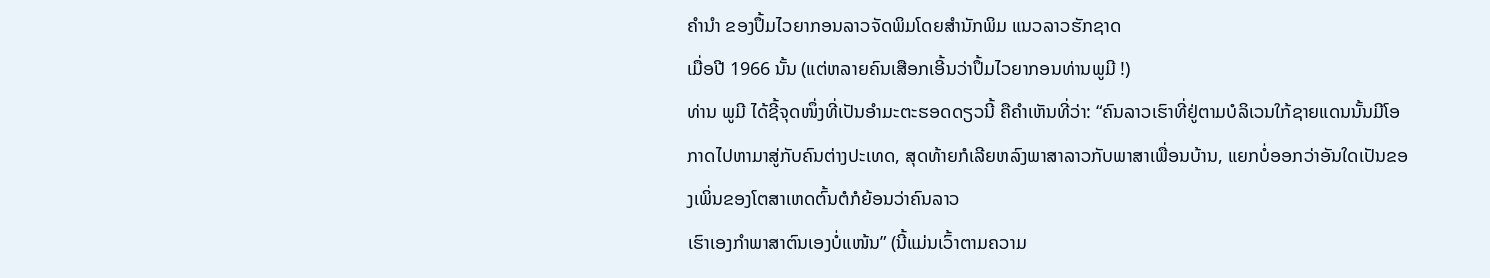ຄໍານໍາ ຂອງປຶ້ມໄວຍາກອນລາວຈັດພິມໂດຍສໍານັກພິມ ແນວລາວຮັກຊາດ
ເມື່ອປີ 1966 ນັ້ນ (ແຕ່ຫລາຍຄົນເສືອກເອີ້ນວ່າປຶ້ມໄວຍາກອນທ່ານພູມີ !)
ທ່ານ ພູມີ ໄດ້ຊີ້ຈຸດໜຶ່ງທີ່ເປັນອຳມະຕະຮອດດຽວນີ້ ຄືຄຳເຫັນທີ່ວ່າ: “ຄົນລາວເຮົາທີ່ຢູ່ຕາມບໍລິເວນໃກ້ຊາຍແດນນັ້ນມີໂອກາດໄປຫາມາສູ່ກັບຄົນຕ່າງປະເທດ, ສຸດທ້າຍກໍເລີຍຫລົງພາສາລາວກັບພາສາເພື່ອນບ້ານ, ແຍກບໍ່ອອກວ່າອັນໃດເປັນຂອງເພິ່ນຂອງໂຕສາເຫດຕົ້ນຕໍກໍຍ້ອນວ່າຄົນລາວ
ເຮົາເອງກຳພາສາຕົນເອງບໍ່ແໜ້ນ” (ນີ້ແມ່ນເວົ້າຕາມຄວາມ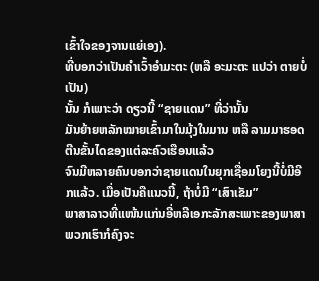ເຂົ້າໃຈຂອງຈານແຍ່ເອງ).
ທີ່ບອກວ່າເປັນຄຳເວົ້າອຳມະຕະ (ຫລື ອະມະຕະ ແປວ່າ ຕາຍບໍ່ເປັນ)
ນັ້ນ ກໍເພາະວ່າ ດຽວນີ້ “ຊາຍແດນ” ທີ່ວ່ານັ້ນ
ມັນຍ້າຍຫລັກໝາຍເຂົ້າມາໃນມຸ້ງໃນມານ ຫລື ລາມມາຮອດຕີນຂັ້ນໄດຂອງແຕ່ລະຄົວເຮືອນແລ້ວ
ຈົນມີຫລາຍຄົນບອກວ່າຊາຍແດນໃນຍຸກເຊື່ອມໂຍງນີ້ບໍ່ມີອີກແລ້ວ. ເມື່ອເປັນຄືແນວນີ້, ຖ້າບໍ່ມີ “ເສົາເຂັມ”
ພາສາລາວທີ່ແໜ້ນແກ່ນອີ່ຫລີເອກະລັກສະເພາະຂອງພາສາພວກເຮົາກໍຄົງຈະ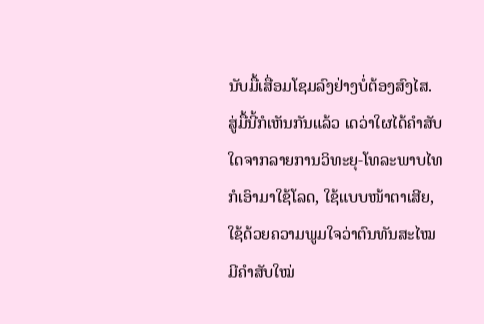ນັບມື້ເສື່ອມໂຊມລົງຢ່າງບໍ່ຕ້ອງສົງໄສ.
ສູ່ມື້ນີ້ກໍເຫັນກັນແລ້ວ ເດວ່າໃຜໄດ້ຄຳສັບໃດຈາກລາຍການວິທະຍຸ-ໂທລະພາບໄທກໍເອົາມາໃຊ້ໂລດ, ໃຊ້ແບບໜ້າຕາເສີຍ, ໃຊ້ດ້ວຍຄວາມພູມໃຈວ່າຕົນທັນສະໄໝ ມີຄຳສັບໃໝ່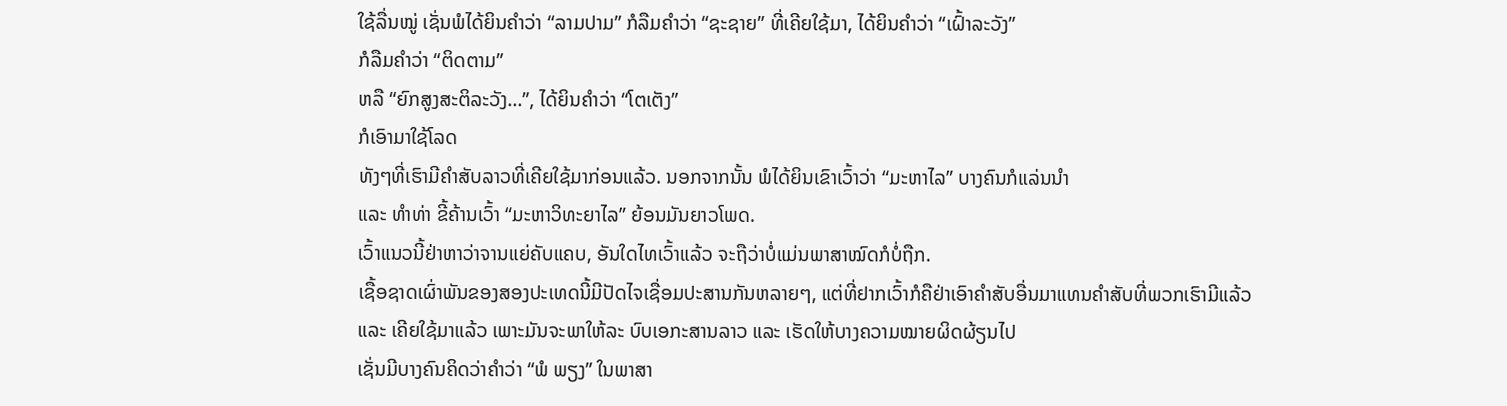ໃຊ້ລື່ນໝູ່ ເຊັ່ນພໍໄດ້ຍິນຄຳວ່າ “ລາມປາມ” ກໍລືມຄຳວ່າ “ຊະຊາຍ” ທີ່ເຄີຍໃຊ້ມາ, ໄດ້ຍິນຄຳວ່າ “ເຝົ້າລະວັງ”
ກໍລືມຄຳວ່າ “ຕິດຕາມ”
ຫລື “ຍົກສູງສະຕິລະວັງ...”, ໄດ້ຍິນຄຳວ່າ “ໂຕເຕັງ”
ກໍເອົາມາໃຊ້ໂລດ
ທັງໆທີ່ເຮົາມີຄຳສັບລາວທີ່ເຄີຍໃຊ້ມາກ່ອນແລ້ວ. ນອກຈາກນັ້ນ ພໍໄດ້ຍິນເຂົາເວົ້າວ່າ “ມະຫາໄລ” ບາງຄົນກໍແລ່ນນຳ
ແລະ ທຳທ່າ ຂີ້ຄ້ານເວົ້າ “ມະຫາວິທະຍາໄລ” ຍ້ອນມັນຍາວໂພດ.
ເວົ້າແນວນີ້ຢ່າຫາວ່າຈານແຍ່ຄັບແຄບ, ອັນໃດໄທເວົ້າແລ້ວ ຈະຖືວ່າບໍ່ແມ່ນພາສາໝົດກໍບໍ່ຖືກ.
ເຊື້ອຊາດເຜົ່າພັນຂອງສອງປະເທດນີ້ມີປັດໄຈເຊື່ອມປະສານກັນຫລາຍໆ, ແຕ່ທີ່ຢາກເວົ້າກໍຄືຢ່າເອົາຄຳສັບອື່ນມາແທນຄຳສັບທີ່ພວກເຮົາມີແລ້ວ
ແລະ ເຄີຍໃຊ້ມາແລ້ວ ເພາະມັນຈະພາໃຫ້ລະ ບົບເອກະສານລາວ ແລະ ເຮັດໃຫ້ບາງຄວາມໝາຍຜິດຜ້ຽນໄປ
ເຊັ່ນມີບາງຄົນຄິດວ່າຄຳວ່າ “ພໍ ພຽງ” ໃນພາສາ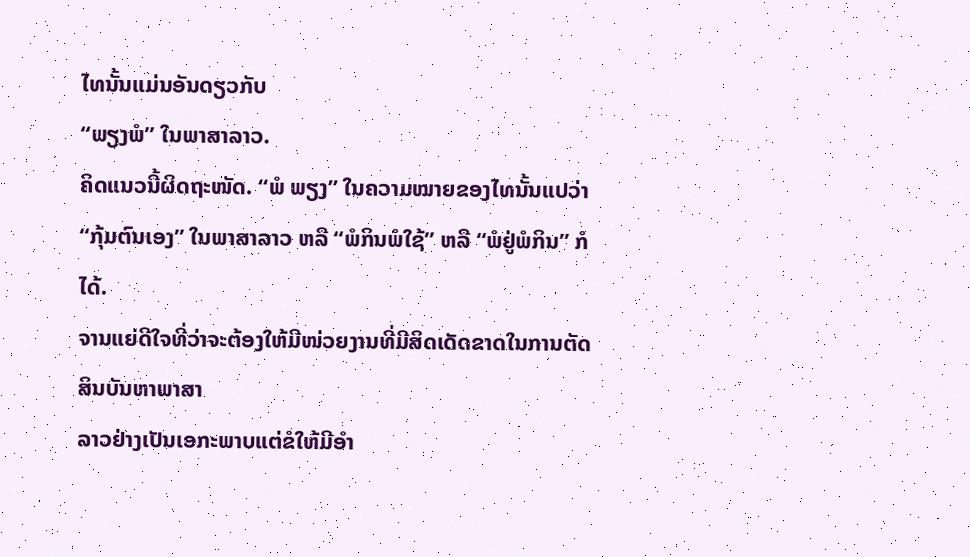ໄທນັ້ນແມ່ນອັນດຽວກັບ
“ພຽງພໍ” ໃນພາສາລາວ.
ຄິດແນວນີ້ຜິດຖະໜັດ. “ພໍ ພຽງ” ໃນຄວາມໝາຍຂອງໄທນັ້ນແປວ່າ
“ກຸ້ມຕົນເອງ” ໃນພາສາລາວ ຫລື “ພໍກິນພໍໃຊ້” ຫລື “ພໍຢູ່ພໍກິນ” ກໍໄດ້.
ຈານແຍ່ດີໃຈທີ່ວ່າຈະຕ້ອງໃຫ້ມີໜ່ວຍງານທີ່ມີສິດເດັດຂາດໃນການຕັດສິນບັນຫາພາສາ
ລາວຢ່າງເປັນເອກະພາບແຕ່ຂໍໃຫ້ມີອຳ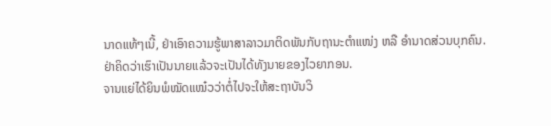ນາດແທ້ໆເນີ້, ຢ່າເອົາຄວາມຮູ້ພາສາລາວມາຕິດພັນກັບຖານະຕຳແໜ່ງ ຫລື ອຳນາດສ່ວນບຸກຄົນ.
ຢ່າຄິດວ່າເຮົາເປັນນາຍແລ້ວຈະເປັນໄດ້ທັງນາຍຂອງໄວຍາກອນ.
ຈານແຍ່ໄດ້ຍິນພໍໝັດແໝ໋ວວ່າຕໍ່ໄປຈະໃຫ້ສະຖາບັນວິ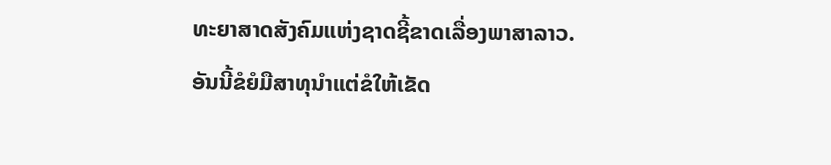ທະຍາສາດສັງຄົມແຫ່ງຊາດຊີ້ຂາດເລື່ອງພາສາລາວ.
ອັນນີ້ຂໍຍໍມືສາທຸນຳແຕ່ຂໍໃຫ້ເຂັດ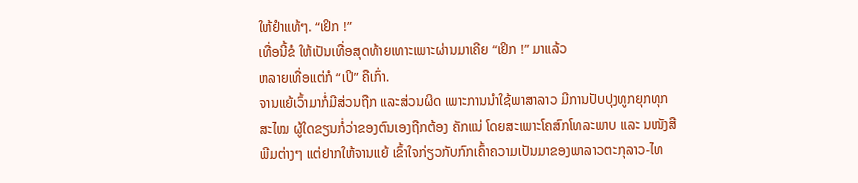ໃຫ້ຢຳແທ້ໆ. “ເຢິກ !”
ເທື່ອນີ້ຂໍ ໃຫ້ເປັນເທື່ອສຸດທ້າຍເທາະເພາະຜ່ານມາເຄີຍ “ເຢິກ !” ມາແລ້ວ
ຫລາຍເທື່ອແຕ່ກໍ “ເປິ” ຄືເກົ່າ.
ຈານແຍ້ເວົ້າມາກໍ່ມີສ່ວນຖືກ ແລະສ່ວນຜິດ ເພາະການນຳໃຊ້ພາສາລາວ ມີການປັບປຸງທູກຍຸກທຸກສະໄໝ ຜູ້ໃດຂຽນກໍ່ວ່າຂອງຕົນເອງຖືກຕ້ອງ ຄັກແນ່ ໂດຍສະເພາະໂຄສົກໂທລະພາບ ແລະ ນໜັງສືພີມຕ່າງໆ ແຕ່ຢາກໃຫ້ຈານແຍ້ ເຂົ້າໃຈກ່ຽວກັບກົກເຄົ້າຄວາມເປັນມາຂອງພາລາວຕະກຸລາວ-ໄທ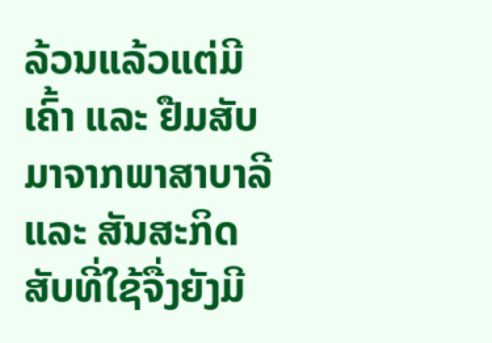ລ້ວນແລ້ວແຕ່ມີເຄົ້າ ແລະ ຢືມສັບມາຈາກພາສາບາລີ ແລະ ສັນສະກິດ ສັບທີ່ໃຊ້ຈື່ງຍັງມີ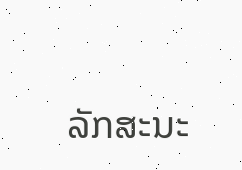ລັກສະນະ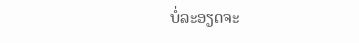ບໍ່ລະອຽດຈະ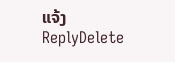ແຈ້ງ
ReplyDelete